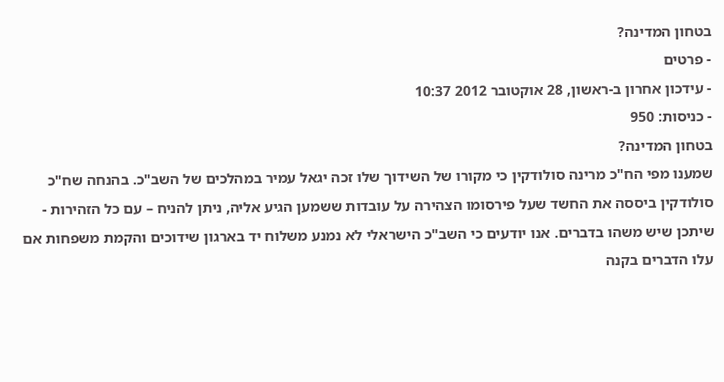בטחון המדינה?
- פרטים
- עידכון אחרון ב-ראשון, 28 אוקטובר 2012 10:37
- כניסות: 950
בטחון המדינה?
שמענו מפי הח"כ מרינה סולודקין כי מקורו של השידוך שלו זכה יגאל עמיר במהלכים של השב"כ. בהנחה שח"כ סולודקין ביססה את החשד שעל פירסומו הצהירה על עובדות ששמען הגיע אליה, ניתן להניח – עם כל הזהירות - שיתכן שיש משהו בדברים. אנו יודעים כי השב"כ הישראלי לא נמנע משלוח יד בארגון שידוכים והקמת משפחות אם עלו הדברים בקנה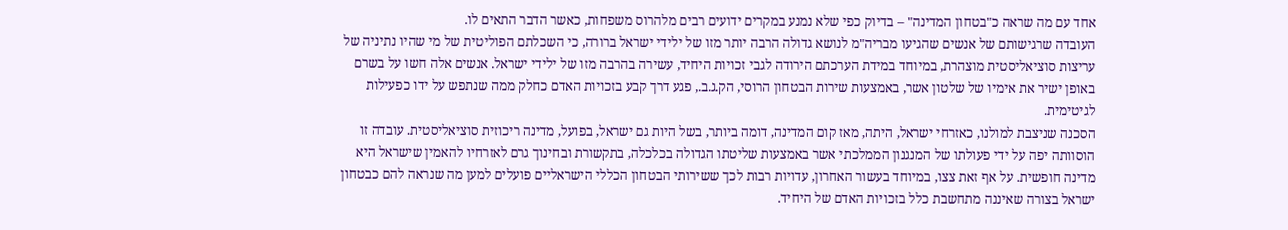אחד עם מה שראה כ"בטחון המדינה" – בדיוק כפי שלא נמנע במקרים ידועים רבים מלהרוס משפחות, כאשר הדבר התאים לו.
העובדה שרגישותם של אנשים שהגיעו מבריה"מ לנושא גדולה הרבה יותר מזו של ילידי ישראל ברורה, כי השכלתם הפוליטית של מי שהיו נתיניה של עריצות סוציאליסטית מוצהרת, במיוחד במידת הערכתם הירודה לגבי זכויות היחיד, עשירה בהרבה מזו של ילידי ישראל. אנשים אלה חשו על בשרם באופן ישיר את אימיו של שלטון אשר, באמצעות שירות הבטחון הרוסי, הק.ג.ב., פגע דרך קבע בזכויות האדם כחלק ממה שנתפש על ידו כפעילות לגיטימית.
הסכנה שניצבת למולנו, כאזרחי ישראל, היתה, מאז קום המדינה, דומה ביותר, בשל היות גם ישראל, בפועל, מדינה ריכוזית סוציאליסטית. עובדה זו הוסוותה יפה על ידי פעולתו של המנגנון הממלכתי אשר באמצעות שליטתו הגדולה בכלכלה, בתקשורת ובחינוך גרם לאזרחיו להאמין שישראל היא מדינה חופשית. על אף זאת צצו, במיוחד בעשור האחרון, עדויות רבות לכך ששירותי הבטחון הכללי הישראליים פועלים למען מה שנראה להם כבטחון ישראל בצורה שאיננה מתחשבת כלל בזכויות האדם של היחיד.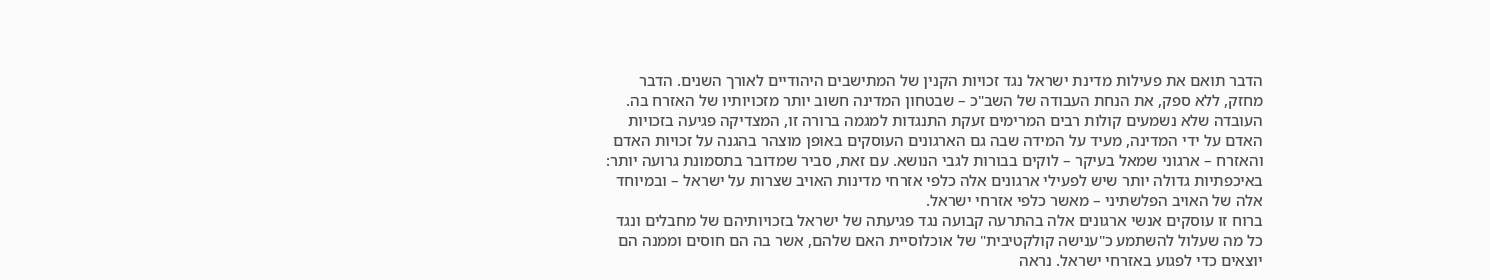הדבר תואם את פעילות מדינת ישראל נגד זכויות הקנין של המתישבים היהודיים לאורך השנים. הדבר מחזק, ללא ספק, את הנחת העבודה של השב"כ – שבטחון המדינה חשוב יותר מזכויותיו של האזרח בה.
העובדה שלא נשמעים קולות רבים המרימים זעקת התנגדות למגמה ברורה זו, המצדיקה פגיעה בזכויות האדם על ידי המדינה, מעיד על המידה שבה גם הארגונים העוסקים באופן מוצהר בהגנה על זכויות האדם והאזרח – ארגוני שמאל בעיקר – לוקים בבורות לגבי הנושא. עם זאת, סביר שמדובר בתסמונת גרועה יותר: באיכפתיות גדולה יותר שיש לפעילי ארגונים אלה כלפי אזרחי מדינות האויב שצרות על ישראל – ובמיוחד אלה של האויב הפלשתיני – מאשר כלפי אזרחי ישראל.
ברוח זו עוסקים אנשי ארגונים אלה בהתרעה קבועה נגד פגיעתה של ישראל בזכויותיהם של מחבלים ונגד כל מה שעלול להשתמע כ"ענישה קולקטיבית" של אוכלוסיית האם שלהם, אשר בה הם חוסים וממנה הם יוצאים כדי לפגוע באזרחי ישראל. נראה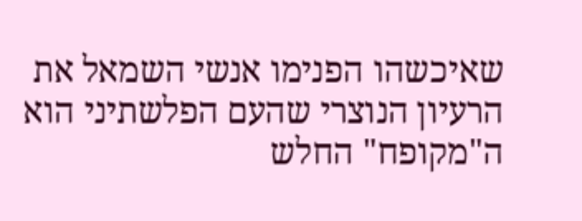שאיכשהו הפנימו אנשי השמאל את הרעיון הנוצרי שהעם הפלשתיני הוא ה"מקופח" החלש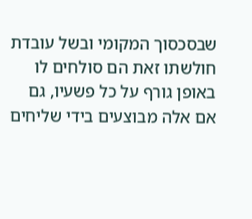שבסכסוך המקומי ובשל עובדת חולשתו זאת הם סולחים לו באופן גורף על כל פשעיו, גם אם אלה מבוצעים בידי שליחים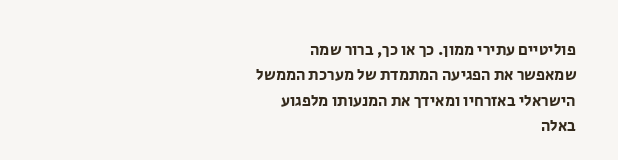פוליטיים עתירי ממון. כך או כך, ברור שמה שמאפשר את הפגיעה המתמדת של מערכת הממשל הישראלי באזרחיו ומאידך את המנעותו מלפגוע באלה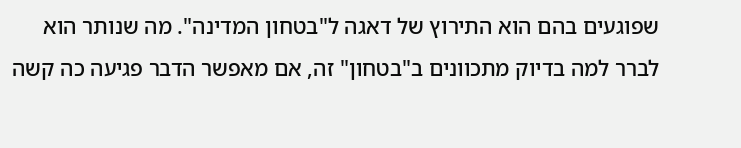שפוגעים בהם הוא התירוץ של דאגה ל"בטחון המדינה". מה שנותר הוא לברר למה בדיוק מתכוונים ב"בטחון" זה, אם מאפשר הדבר פגיעה כה קשה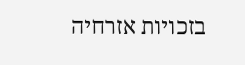בזכויות אזרחיה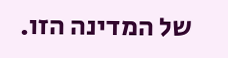של המדינה הזו.